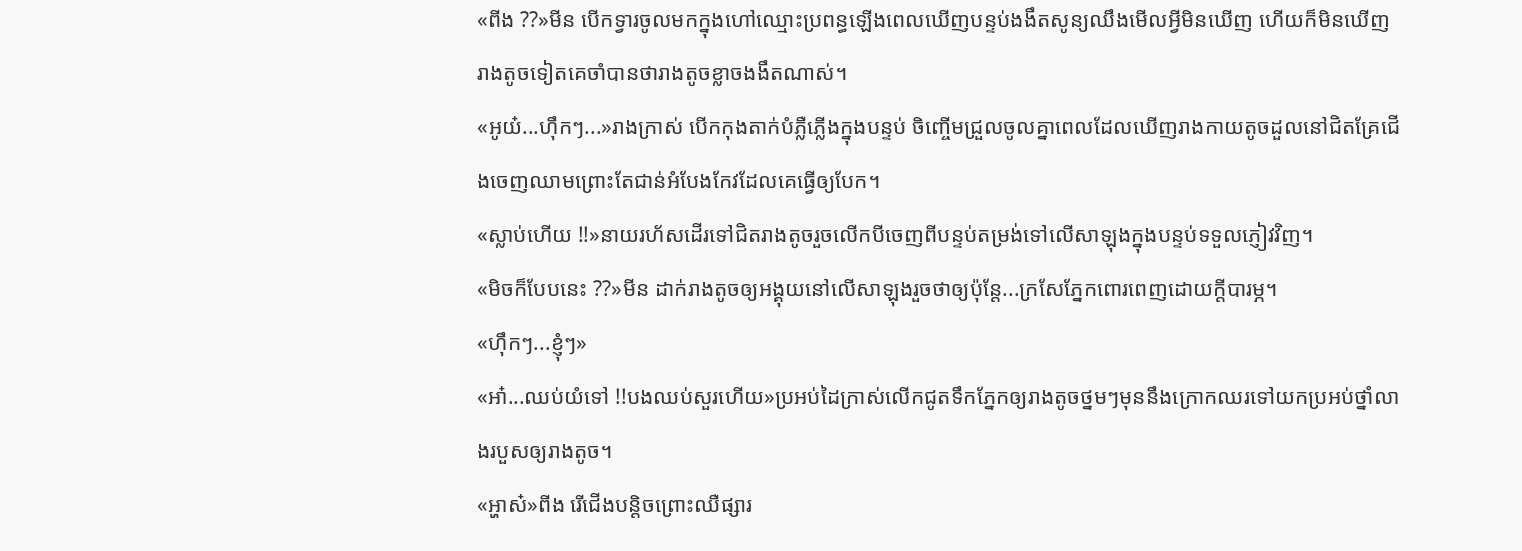«ពីង ??»មីន បើកទ្វារចូលមកក្នុងហៅឈ្មោះប្រពន្ធឡើងពេលឃើញបន្ទប់ងងឹតសូន្យឈឹងមើលអ្វីមិនឃើញ ហើយក៏មិនឃើញរាងតូចទៀតគេចាំបានថារាងតូចខ្លាចងងឹតណាស់។
«អូយ៎...ហុឹកៗ...»រាងក្រាស់ បើកកុងតាក់បំភ្លឺភ្លើងក្នុងបន្ទប់ ចិញ្ចើមជ្រួលចូលគ្នាពេលដែលឃើញរាងកាយតូចដួលនៅជិតគ្រែជើងចេញឈាមព្រោះតែជាន់អំបែងកែវដែលគេធ្វើឲ្យបែក។
«ស្លាប់ហើយ !!»នាយរហ័សដើរទៅជិតរាងតូចរួចលើកបីចេញពីបន្ទប់តម្រង់ទៅលើសាឡុងក្នុងបន្ទប់ទទួលភ្ញៀវវិញ។
«មិចក៏បែបនេះ ??»មីន ដាក់រាងតូចឲ្យអង្គុយនៅលើសាឡុងរួចថាឲ្យប៉ុន្តែ...ក្រសែភ្នែកពោរពេញដោយក្ដីបារម្ភ។
«ហុឹកៗ...ខ្ញុំៗ»
«អា៎...ឈប់យំទៅ !!បងឈប់សួរហើយ»ប្រអប់ដៃក្រាស់លើកជូតទឹកភ្នែកឲ្យរាងតូចថ្នមៗមុននឹងក្រោកឈរទៅយកប្រអប់ថ្នាំលាងរបួសឲ្យរាងតូច។
«អ្ហាស៎»ពីង រើជើងបន្តិចព្រោះឈឺផ្សារ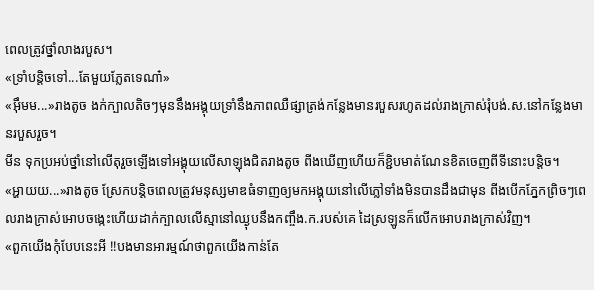ពេលត្រូវថ្នាំលាងរបួស។
«ទ្រាំបន្តិចទៅ...តែមួយភ្លែតទេណា៎»
«អុឹមម...»រាងតូច ងក់ក្បាលតិចៗមុននឹងអង្គុយទ្រាំនឹងភាពឈឺផ្សាត្រង់កន្លែងមានរបួសរហូតដល់រាងក្រាស់រុំបង់.ស.នៅកន្លែងមានរបួសរួច។
មីន ទុកប្រអប់ថ្នាំនៅលើតុរួចឡើងទៅអង្គុយលើសាឡុងជិតរាងតូច ពីងឃើញហើយក៏ខ្ជិបមាត់ណែនខិតចេញពីទីនោះបន្តិច។
«អ្ហាយយ...»រាងតូច ស្រែកបន្តិចពេលត្រូវមនុស្សមាឌធំទាញឲ្យមកអង្គុយនៅលើភ្លៅទាំងមិនបានដឹងជាមុន ពីងបើកភ្នែកព្រិចៗពេលរាងក្រាស់អោបចង្កេះហើយដាក់ក្បាលលើស្មានៅឈ្ងុបនឹងកញ្ចឹង.ក.របស់គេ ដៃស្រឡូនក៏លើកអោបរាងក្រាស់វិញ។
«ពួកយើងកុំបែបនេះអី !!បងមានអារម្មណ៍ថាពួកយើងកាន់តែ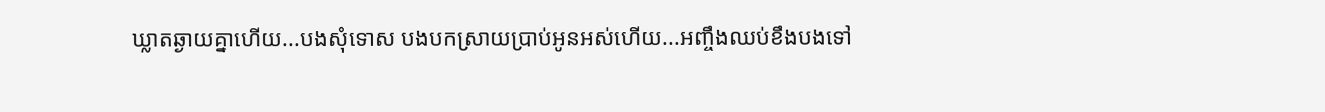ឃ្លាតឆ្ងាយគ្នាហើយ...បងសុំទោស បងបកស្រាយប្រាប់អូនអស់ហើយ...អញ្ចឹងឈប់ខឹងបងទៅ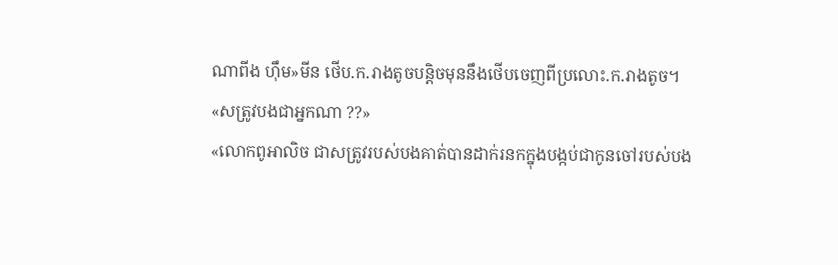ណាពីង ហុឹម»មីន ថើប.ក.រាងតូចបន្តិចមុននឹងថើបចេញពីប្រលោះ.ក.រាងតូច។
«សត្រូវបងជាអ្នកណា ??»
«លោកពូអាលិច ជាសត្រូវរបស់បងគាត់បានដាក់រនកក្នុងបង្កប់ជាកូនចៅរបស់បង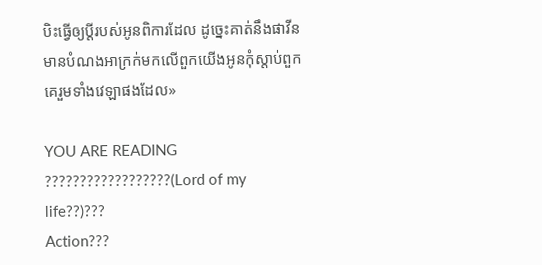បិះធ្វើឲ្យប្ដីរបស់អូនពិការដែល ដូច្នេះគាត់នឹងផាវីនមានបំណងអាក្រក់មកលើពួកយើងអូនកុំស្ដាប់ពួកគេរួមទាំងវេឡាផងដែល»

YOU ARE READING
??????????????????(Lord of my life??)???
Action???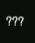???